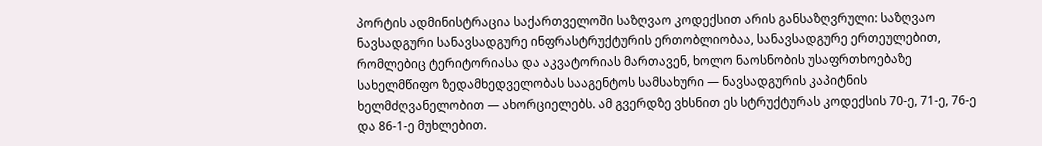პორტის ადმინისტრაცია საქართველოში საზღვაო კოდექსით არის განსაზღვრული: საზღვაო ნავსადგური სანავსადგურე ინფრასტრუქტურის ერთობლიობაა, სანავსადგურე ერთეულებით, რომლებიც ტერიტორიასა და აკვატორიას მართავენ, ხოლო ნაოსნობის უსაფრთხოებაზე სახელმწიფო ზედამხედველობას სააგენტოს სამსახური — ნავსადგურის კაპიტნის ხელმძღვანელობით — ახორციელებს. ამ გვერდზე ვხსნით ეს სტრუქტურას კოდექსის 70-ე, 71-ე, 76-ე და 86-1-ე მუხლებით.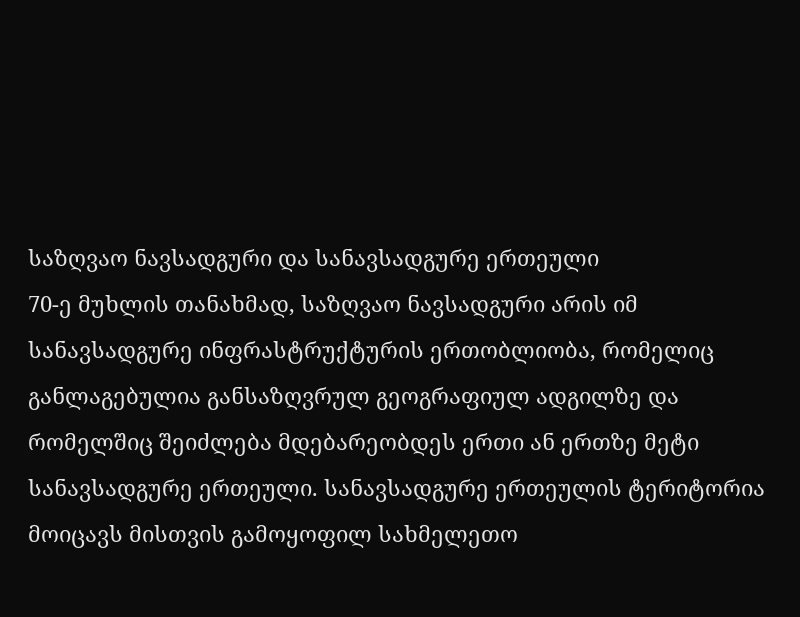საზღვაო ნავსადგური და სანავსადგურე ერთეული
70-ე მუხლის თანახმად, საზღვაო ნავსადგური არის იმ სანავსადგურე ინფრასტრუქტურის ერთობლიობა, რომელიც განლაგებულია განსაზღვრულ გეოგრაფიულ ადგილზე და რომელშიც შეიძლება მდებარეობდეს ერთი ან ერთზე მეტი სანავსადგურე ერთეული. სანავსადგურე ერთეულის ტერიტორია მოიცავს მისთვის გამოყოფილ სახმელეთო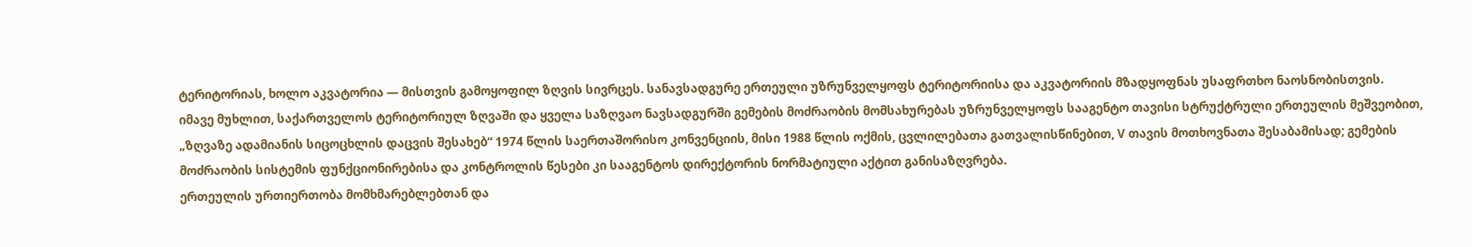ტერიტორიას, ხოლო აკვატორია — მისთვის გამოყოფილ ზღვის სივრცეს. სანავსადგურე ერთეული უზრუნველყოფს ტერიტორიისა და აკვატორიის მზადყოფნას უსაფრთხო ნაოსნობისთვის.
იმავე მუხლით, საქართველოს ტერიტორიულ ზღვაში და ყველა საზღვაო ნავსადგურში გემების მოძრაობის მომსახურებას უზრუნველყოფს სააგენტო თავისი სტრუქტრული ერთეულის მეშვეობით, „ზღვაზე ადამიანის სიცოცხლის დაცვის შესახებ“ 1974 წლის საერთაშორისო კონვენციის, მისი 1988 წლის ოქმის, ცვლილებათა გათვალისწინებით, V თავის მოთხოვნათა შესაბამისად; გემების მოძრაობის სისტემის ფუნქციონირებისა და კონტროლის წესები კი სააგენტოს დირექტორის ნორმატიული აქტით განისაზღვრება.
ერთეულის ურთიერთობა მომხმარებლებთან და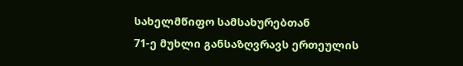სახელმწიფო სამსახურებთან
71-ე მუხლი განსაზღვრავს ერთეულის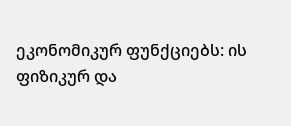ეკონომიკურ ფუნქციებს: ის ფიზიკურ და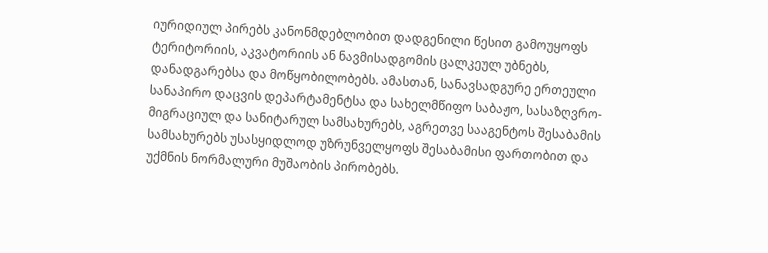იურიდიულ პირებს კანონმდებლობით დადგენილი წესით გამოუყოფს ტერიტორიის, აკვატორიის ან ნავმისადგომის ცალკეულ უბნებს, დანადგარებსა და მოწყობილობებს. ამასთან, სანავსადგურე ერთეული სანაპირო დაცვის დეპარტამენტსა და სახელმწიფო საბაჟო, სასაზღვრო-მიგრაციულ და სანიტარულ სამსახურებს, აგრეთვე სააგენტოს შესაბამის სამსახურებს უსასყიდლოდ უზრუნველყოფს შესაბამისი ფართობით და უქმნის ნორმალური მუშაობის პირობებს.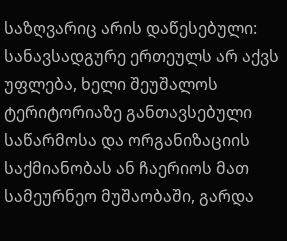საზღვარიც არის დაწესებული: სანავსადგურე ერთეულს არ აქვს უფლება, ხელი შეუშალოს ტერიტორიაზე განთავსებული საწარმოსა და ორგანიზაციის საქმიანობას ან ჩაერიოს მათ სამეურნეო მუშაობაში, გარდა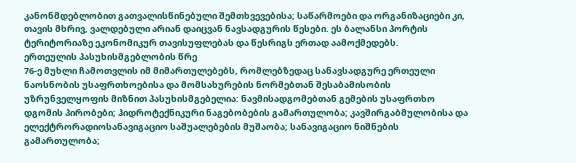კანონმდებლობით გათვალისწინებული შემთხვევებისა; საწარმოები და ორგანიზაციები კი, თავის მხრივ, ვალდებული არიან დაიცვან ნავსადგურის წესები. ეს ბალანსი პორტის ტერიტორიაზე ეკონომიკურ თავისუფლებას და წესრიგს ერთად აამოქმედებს.
ერთეულის პასუხისმგებლობის წრე
76-ე მუხლი ჩამოთვლის იმ მიმართულებებს, რომლებზედაც სანავსადგურე ერთეული ნაოსნობის უსაფრთხოებისა და მომსახურების ნორმებთან შესაბამისობის უზრუნველყოფის მიზნით პასუხისმგებელია: ნავმისადგომებთან გემების უსაფრთხო დგომის პირობები; ჰიდროტექნიკური ნაგებობების გამართულობა; კავშირგაბმულობისა და ელექტრორადიოსანავიგაციო საშუალებების მუშაობა; სანავიგაციო ნიშნების გამართულობა;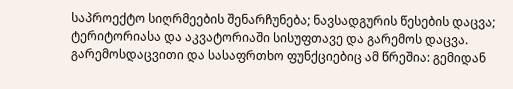საპროექტო სიღრმეების შენარჩუნება; ნავსადგურის წესების დაცვა; ტერიტორიასა და აკვატორიაში სისუფთავე და გარემოს დაცვა.
გარემოსდაცვითი და სასაფრთხო ფუნქციებიც ამ წრეშია: გემიდან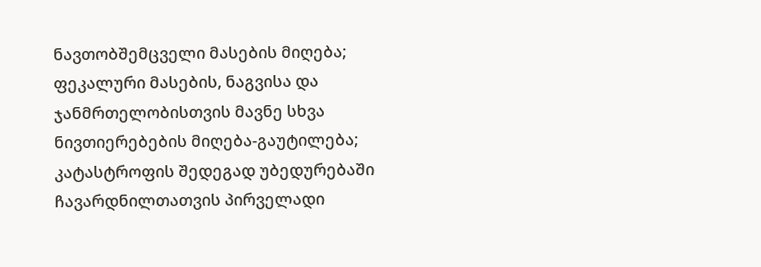ნავთობშემცველი მასების მიღება; ფეკალური მასების, ნაგვისა და ჯანმრთელობისთვის მავნე სხვა ნივთიერებების მიღება-გაუტილება; კატასტროფის შედეგად უბედურებაში ჩავარდნილთათვის პირველადი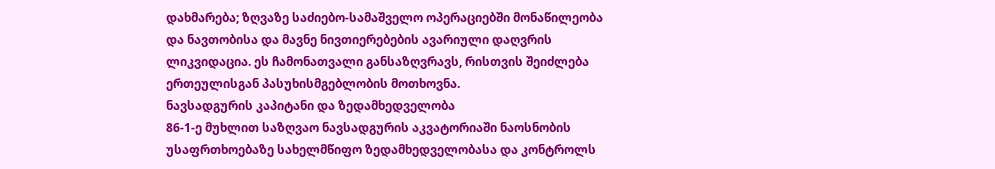დახმარება; ზღვაზე საძიებო-სამაშველო ოპერაციებში მონაწილეობა და ნავთობისა და მავნე ნივთიერებების ავარიული დაღვრის ლიკვიდაცია. ეს ჩამონათვალი განსაზღვრავს, რისთვის შეიძლება ერთეულისგან პასუხისმგებლობის მოთხოვნა.
ნავსადგურის კაპიტანი და ზედამხედველობა
86-1-ე მუხლით საზღვაო ნავსადგურის აკვატორიაში ნაოსნობის უსაფრთხოებაზე სახელმწიფო ზედამხედველობასა და კონტროლს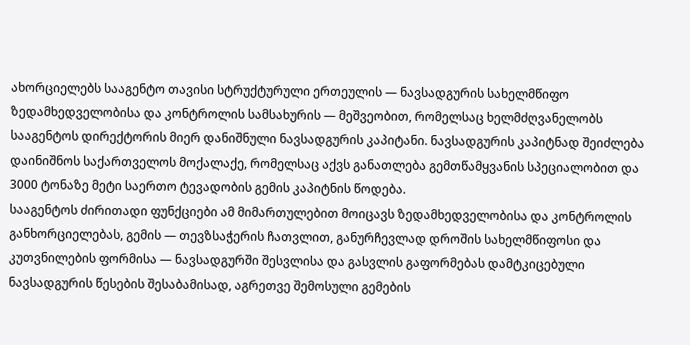ახორციელებს სააგენტო თავისი სტრუქტურული ერთეულის — ნავსადგურის სახელმწიფო ზედამხედველობისა და კონტროლის სამსახურის — მეშვეობით, რომელსაც ხელმძღვანელობს სააგენტოს დირექტორის მიერ დანიშნული ნავსადგურის კაპიტანი. ნავსადგურის კაპიტნად შეიძლება დაინიშნოს საქართველოს მოქალაქე, რომელსაც აქვს განათლება გემთწამყვანის სპეციალობით და 3000 ტონაზე მეტი საერთო ტევადობის გემის კაპიტნის წოდება.
სააგენტოს ძირითადი ფუნქციები ამ მიმართულებით მოიცავს ზედამხედველობისა და კონტროლის განხორციელებას, გემის — თევზსაჭერის ჩათვლით, განურჩევლად დროშის სახელმწიფოსი და კუთვნილების ფორმისა — ნავსადგურში შესვლისა და გასვლის გაფორმებას დამტკიცებული ნავსადგურის წესების შესაბამისად, აგრეთვე შემოსული გემების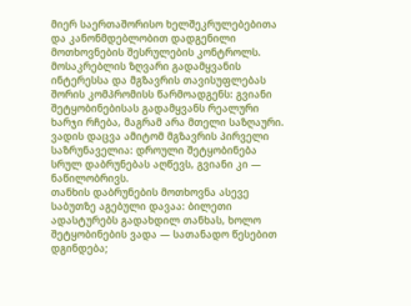მიერ საერთაშორისო ხელშეკრულებებითა და კანონმდებლობით დადგენილი მოთხოვნების შესრულების კონტროლს.
მოსაკრებლის ზღვარი გადამყვანის ინტერესსა და მგზავრის თავისუფლებას შორის კომპრომისს წარმოადგენს: გვიანი შეტყობინებისას გადამყვანს რეალური ხარჯი რჩება, მაგრამ არა მთელი საზღაური. ვადის დაცვა ამიტომ მგზავრის პირველი საზრუნაველია: დროული შეტყობინება სრულ დაბრუნებას აღწევს, გვიანი კი — ნაწილობრივს.
თანხის დაბრუნების მოთხოვნა ასევე საბუთზე აგებული დავაა: ბილეთი ადასტურებს გადახდილ თანხას, ხოლო შეტყობინების ვადა — სათანადო წესებით დგინდება;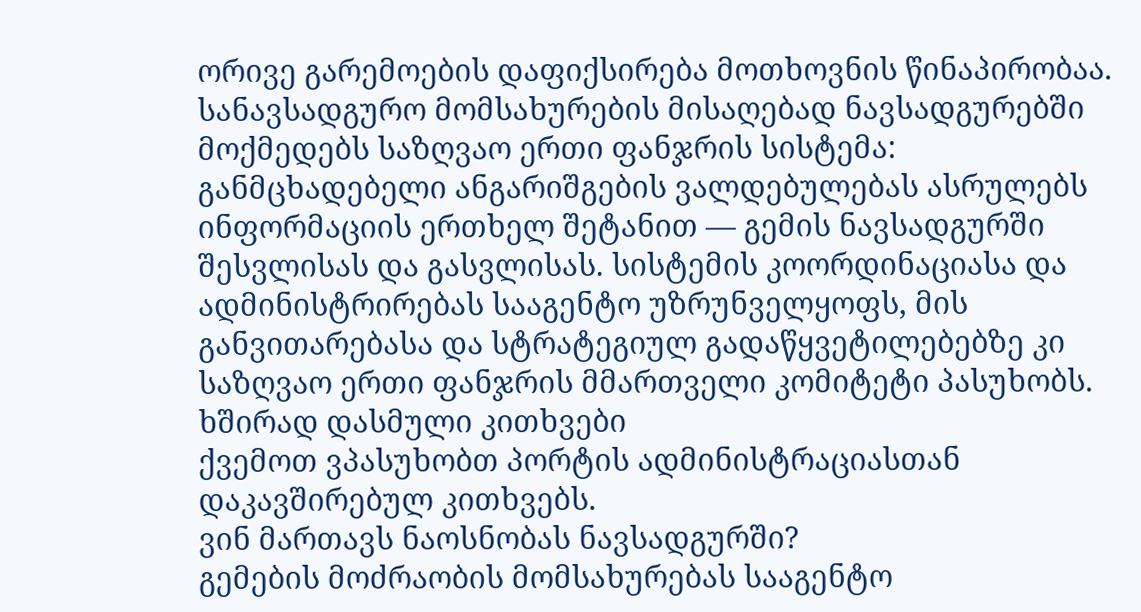ორივე გარემოების დაფიქსირება მოთხოვნის წინაპირობაა.
სანავსადგურო მომსახურების მისაღებად ნავსადგურებში მოქმედებს საზღვაო ერთი ფანჯრის სისტემა: განმცხადებელი ანგარიშგების ვალდებულებას ასრულებს ინფორმაციის ერთხელ შეტანით — გემის ნავსადგურში შესვლისას და გასვლისას. სისტემის კოორდინაციასა და ადმინისტრირებას სააგენტო უზრუნველყოფს, მის განვითარებასა და სტრატეგიულ გადაწყვეტილებებზე კი საზღვაო ერთი ფანჯრის მმართველი კომიტეტი პასუხობს.
ხშირად დასმული კითხვები
ქვემოთ ვპასუხობთ პორტის ადმინისტრაციასთან დაკავშირებულ კითხვებს.
ვინ მართავს ნაოსნობას ნავსადგურში?
გემების მოძრაობის მომსახურებას სააგენტო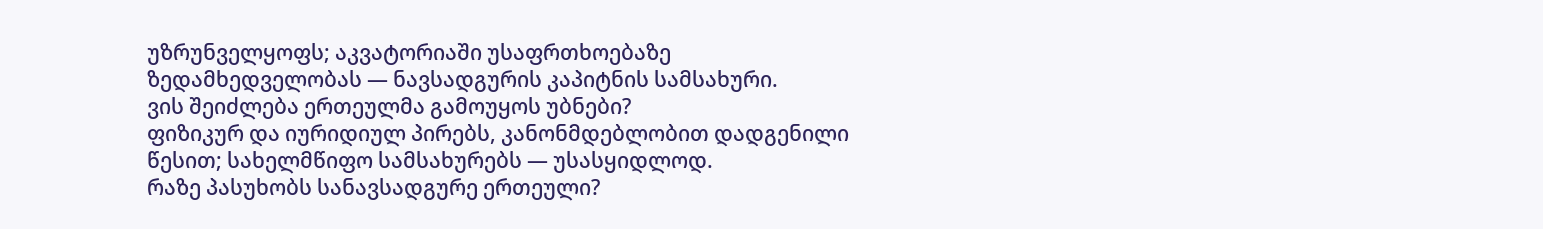უზრუნველყოფს; აკვატორიაში უსაფრთხოებაზე ზედამხედველობას — ნავსადგურის კაპიტნის სამსახური.
ვის შეიძლება ერთეულმა გამოუყოს უბნები?
ფიზიკურ და იურიდიულ პირებს, კანონმდებლობით დადგენილი წესით; სახელმწიფო სამსახურებს — უსასყიდლოდ.
რაზე პასუხობს სანავსადგურე ერთეული?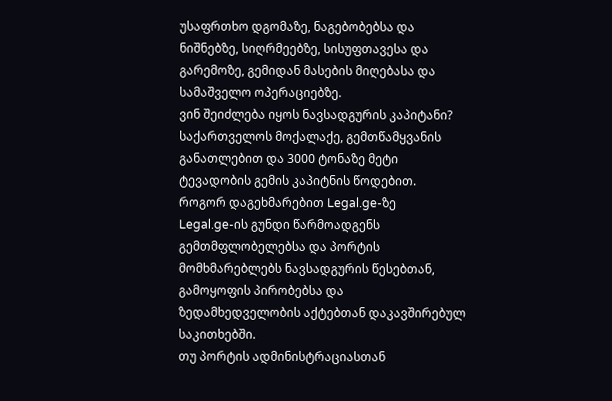უსაფრთხო დგომაზე, ნაგებობებსა და ნიშნებზე, სიღრმეებზე, სისუფთავესა და გარემოზე, გემიდან მასების მიღებასა და სამაშველო ოპერაციებზე.
ვინ შეიძლება იყოს ნავსადგურის კაპიტანი?
საქართველოს მოქალაქე, გემთწამყვანის განათლებით და 3000 ტონაზე მეტი ტევადობის გემის კაპიტნის წოდებით.
როგორ დაგეხმარებით Legal.ge-ზე
Legal.ge-ის გუნდი წარმოადგენს გემთმფლობელებსა და პორტის მომხმარებლებს ნავსადგურის წესებთან, გამოყოფის პირობებსა და ზედამხედველობის აქტებთან დაკავშირებულ საკითხებში.
თუ პორტის ადმინისტრაციასთან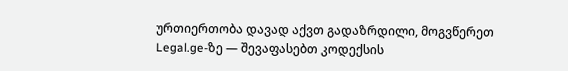ურთიერთობა დავად აქვთ გადაზრდილი, მოგვწერეთ Legal.ge-ზე — შევაფასებთ კოდექსის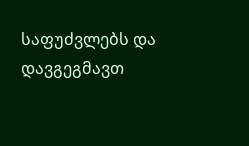საფუძვლებს და დავგეგმავთ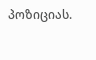პოზიციას.